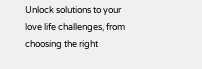Unlock solutions to your love life challenges, from choosing the right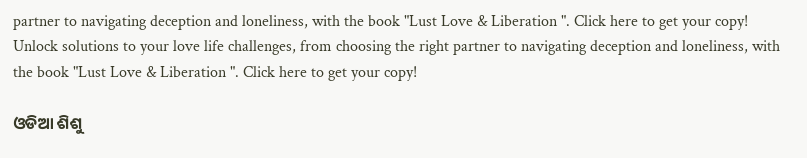partner to navigating deception and loneliness, with the book "Lust Love & Liberation ". Click here to get your copy!
Unlock solutions to your love life challenges, from choosing the right partner to navigating deception and loneliness, with the book "Lust Love & Liberation ". Click here to get your copy!

ଓଡିଆ ଶିଶୁ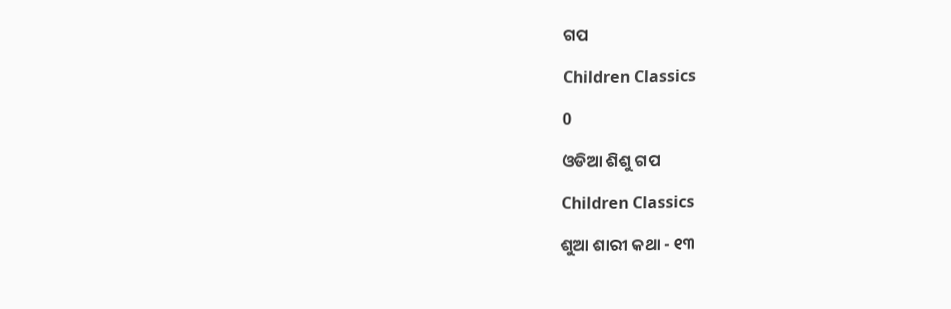ଗପ

Children Classics

0

ଓଡିଆ ଶିଶୁ ଗପ

Children Classics

ଶୁଆ ଶାରୀ କଥା - ୧୩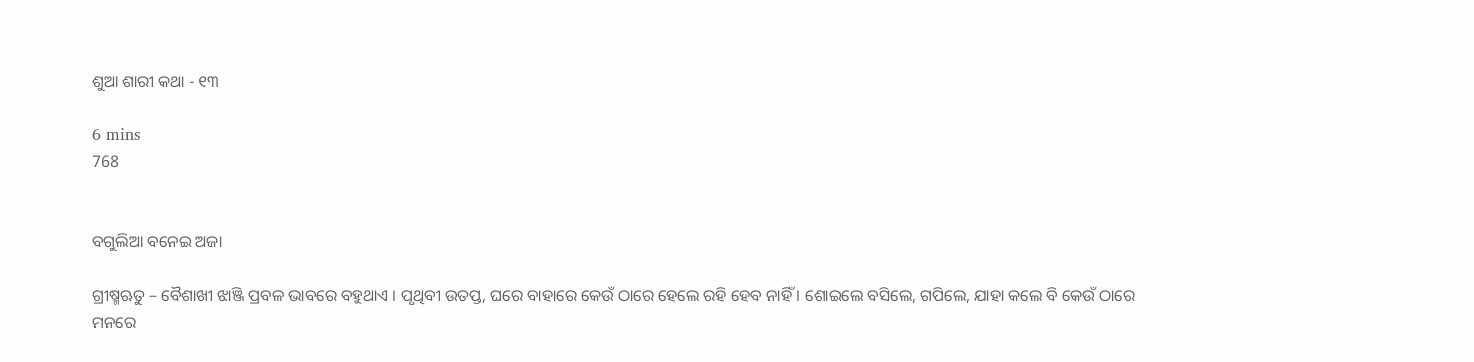ଶୁଆ ଶାରୀ କଥା - ୧୩

6 mins
768


ବଗୁଲିଆ ବନେଇ ଅଜା

ଗ୍ରୀଷ୍ମଋତୁ – ବୈଶାଖୀ ଝାଞ୍ଜି ପ୍ରବଳ ଭାବରେ ବହୁଥାଏ । ପୃଥିବୀ ଉତପ୍ତ, ଘରେ ବାହାରେ କେଉଁ ଠାରେ ହେଲେ ରହି ହେବ ନାହିଁ । ଶୋଇଲେ ବସିଲେ, ଗପିଲେ, ଯାହା କଲେ ବି କେଉଁ ଠାରେ ମନରେ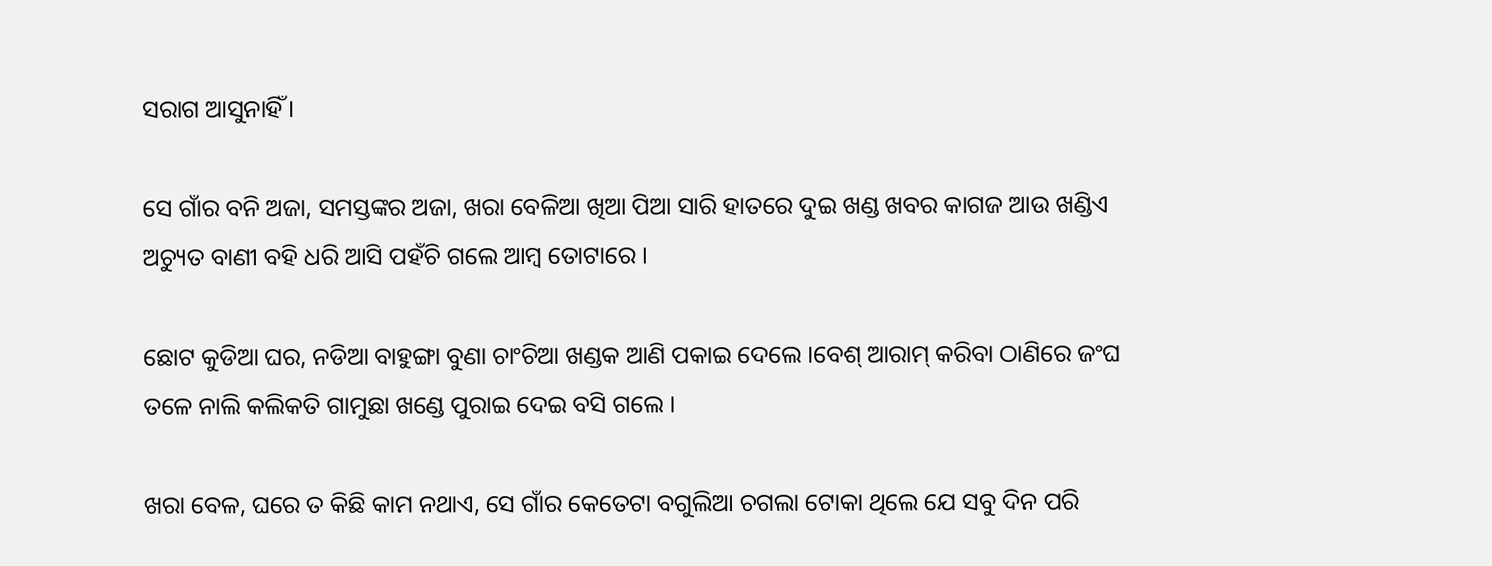ସରାଗ ଆସୁନାହିଁ ।

ସେ ଗାଁର ବନି ଅଜା, ସମସ୍ତଙ୍କର ଅଜା, ଖରା ବେଳିଆ ଖିଆ ପିଆ ସାରି ହାତରେ ଦୁଇ ଖଣ୍ଡ ଖବର କାଗଜ ଆଉ ଖଣ୍ଡିଏ ଅଚ୍ୟୁତ ବାଣୀ ବହି ଧରି ଆସି ପହଁଚି ଗଲେ ଆମ୍ବ ତୋଟାରେ ।

ଛୋଟ କୁଡିଆ ଘର, ନଡିଆ ବାହୁଙ୍ଗା ବୁଣା ଚାଂଚିଆ ଖଣ୍ଡକ ଆଣି ପକାଇ ଦେଲେ ।ବେଶ୍ ଆରାମ୍ କରିବା ଠାଣିରେ ଜଂଘ ତଳେ ନାଲି କଲିକତି ଗାମୁଛା ଖଣ୍ଡେ ପୁରାଇ ଦେଇ ବସି ଗଲେ ।

ଖରା ବେଳ, ଘରେ ତ କିଛି କାମ ନଥାଏ, ସେ ଗାଁର କେତେଟା ବଗୁଲିଆ ଚଗଲା ଟୋକା ଥିଲେ ଯେ ସବୁ ଦିନ ପରି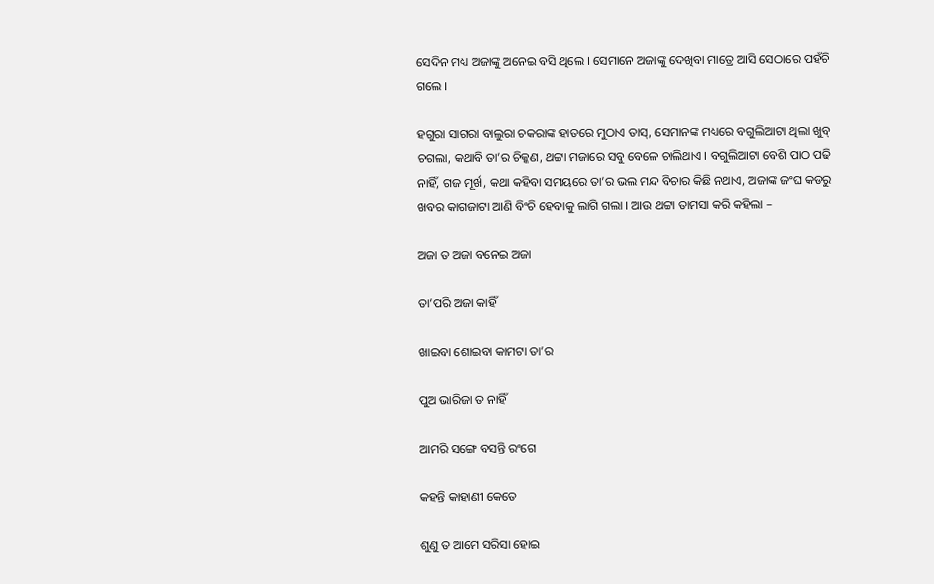ସେଦିନ ମଧ୍ୟ ଅଜାଙ୍କୁ ଅନେଇ ବସି ଥିଲେ । ସେମାନେ ଅଜାଙ୍କୁ ଦେଖିବା ମାତ୍ରେ ଆସି ସେଠାରେ ପହଁଚି ଗଲେ ।

ହଗୁରା ସାଗରା ବାଲୁରା ଚକରାଙ୍କ ହାତରେ ମୁଠାଏ ତାସ୍, ସେମାନଙ୍କ ମଧ୍ୟରେ ବଗୁଲିଆଟା ଥିଲା ଖୁବ୍ ଚଗଲା, କଥାବି ତା’ର ଚିକ୍କଣ, ଥଟ୍ଟା ମଜାରେ ସବୁ ବେଳେ ଚାଲିଥାଏ । ବଗୁଲିଆଟା ବେଶି ପାଠ ପଢି ନାହିଁ, ଗଜ ମୂର୍ଖ, କଥା କହିବା ସମୟରେ ତା’ର ଭଲ ମନ୍ଦ ବିଚାର କିଛି ନଥାଏ, ଅଜାଙ୍କ ଜଂଘ କଡରୁ ଖବର କାଗଜାଟା ଆଣି ବିଂଚି ହେବାକୁ ଲାଗି ଗଲା । ଆଉ ଥଟ୍ଟା ତାମସା କରି କହିଲା –

ଅଜା ତ ଅଜା ବନେଇ ଅଜା

ତା’ପରି ଅଜା କାହିଁ

ଖାଇବା ଶୋଇବା କାମଟା ତା’ର

ପୁଅ ଭାରିଜା ତ ନାହିଁ

ଆମରି ସଙ୍ଗେ ବସନ୍ତି ରଂଗେ

କହନ୍ତି କାହାଣୀ କେତେ

ଶୁଣୁ ତ ଆମେ ସରିସା ହୋଇ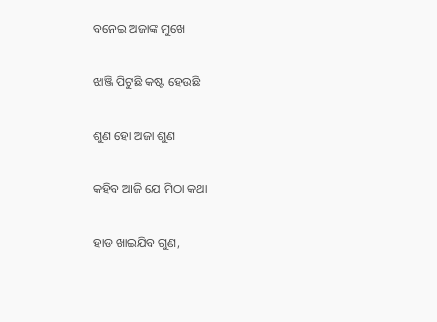ବନେଇ ଅଜାଙ୍କ ମୁଖେ

ଝାଞ୍ଜି ପିଟୁଛି କଷ୍ଟ ହେଉଛି

ଶୁଣ ହୋ ଅଜା ଶୁଣ

କହିବ ଆଜି ଯେ ମିଠା କଥା

ହାଡ ଖାଇଯିବ ଗୁଣ,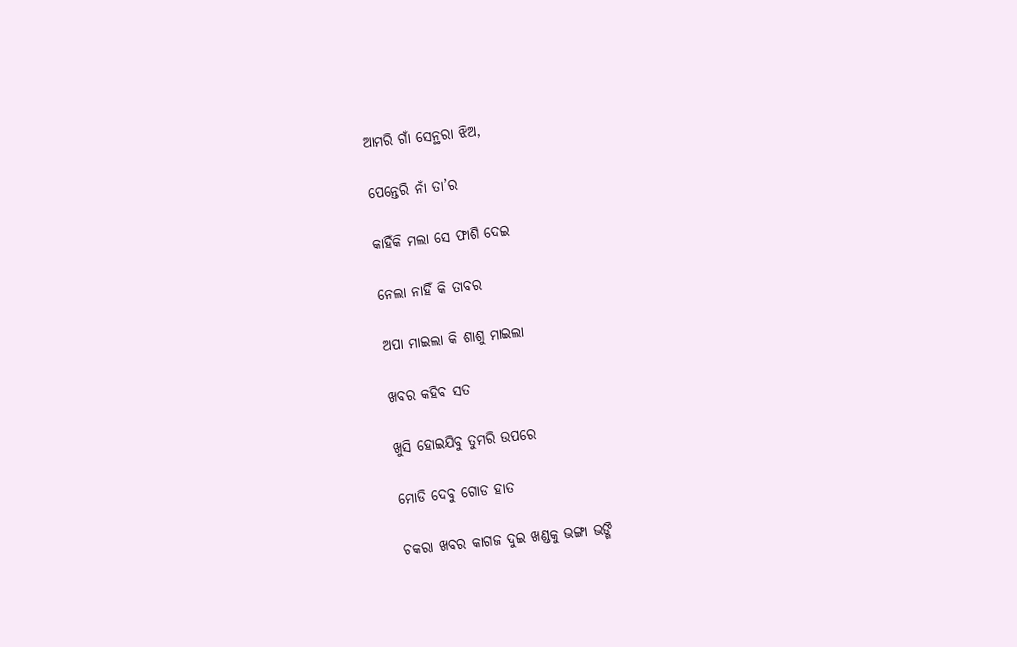ଆମରି ଗାଁ ସେନ୍ଥରା ଝିଅ,

ପେନ୍ତେରି ନାଁ ତା’ର

କାହିଁକି ମଲା ସେ ଫାଶି ଦେଇ

ନେଲା ନାହିଁ କି ତାବର

ଅପା ମାଇଲା କି ଶାଶୁ ମାଇଲା

ଖବର କହିବ ସତ

ଖୁସି ହୋଇଯିବୁ ତୁମରି ଉପରେ

ମୋଡି ଦେବୁ ଗୋଡ ହାତ

ଚକରା ଖବର କାଗଜ ଦୁଇ ଖଣ୍ଡକୁ ଭଙ୍ଗା ଭଙ୍ଗି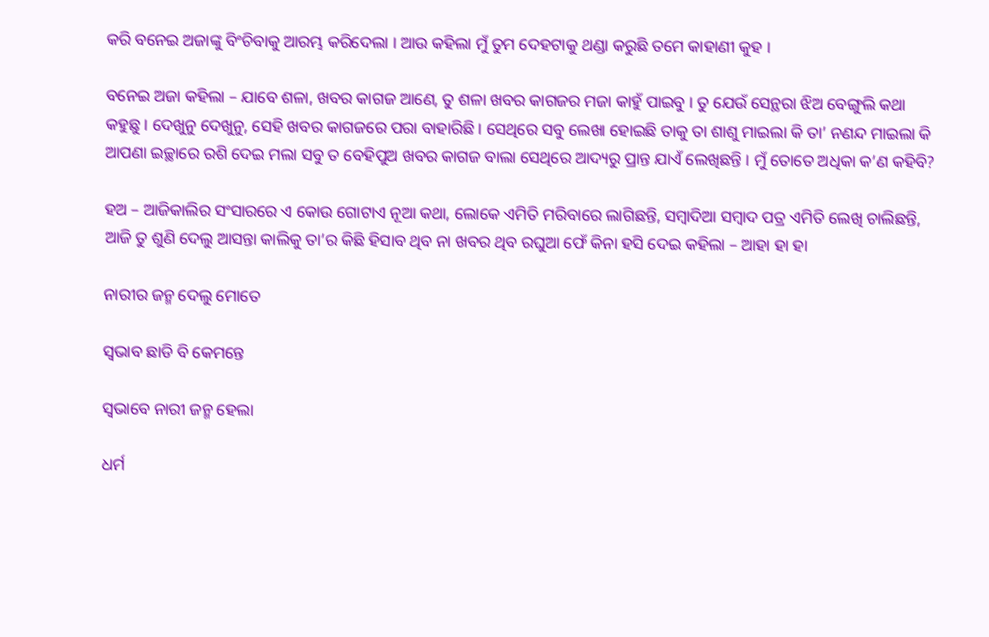କରି ବନେଇ ଅଜାଙ୍କୁ ବିଂଚିବାକୁ ଆରମ୍ଭ କରିଦେଲା । ଆଉ କହିଲା ମୁଁ ତୁମ ଦେହଟାକୁ ଥଣ୍ଡା କରୁଛି ତମେ କାହାଣୀ କୁହ ।

ବନେଇ ଅଜା କହିଲା – ଯାବେ ଶଳା, ଖବର କାଗଜ ଆଣେ, ତୁ ଶଳା ଖବର କାଗଜର ମଜା କାହୁଁ ପାଇବୁ । ତୁ ଯେଉଁ ସେନ୍ଥରା ଝିଅ ବେଙ୍ଗୁଲି କଥା କହୁଛୁ । ଦେଖୁନୁ ଦେଖୁନୁ, ସେହି ଖବର କାଗଜରେ ପରା ବାହାରିଛି । ସେଥିରେ ସବୁ ଲେଖା ହୋଇଛି ତାକୁ ତା ଶାଶୁ ମାଇଲା କି ତା’ ନଣନ୍ଦ ମାଇଲା କି ଆପଣା ଇଚ୍ଛାରେ ରଶି ଦେଇ ମଲା ସବୁ ତ ବେହିପୁଅ ଖବର କାଗଜ ବାଲା ସେଥିରେ ଆଦ୍ୟରୁ ପ୍ରାନ୍ତ ଯାଏଁ ଲେଖିଛନ୍ତି । ମୁଁ ତୋତେ ଅଧିକା କ’ଣ କହିବି?

ହଅ – ଆଜିକାଲିର ସଂସାରରେ ଏ କୋଉ ଗୋଟାଏ ନୂଆ କଥା, ଲୋକେ ଏମିତି ମରିବାରେ ଲାଗିଛନ୍ତି, ସମ୍ବାଦିଆ ସମ୍ବାଦ ପତ୍ର ଏମିତି ଲେଖି ଚାଲିଛନ୍ତି, ଆଜି ତୁ ଶୁଣି ଦେଲୁ ଆସନ୍ତା କାଲିକୁ ତା’ର କିଛି ହିସାବ ଥିବ ନା ଖବର ଥିବ ରଘୁଆ ଫେଁ କିନା ହସି ଦେଇ କହିଲା – ଆହା ହା ହା

ନାରୀର ଜନ୍ମ ଦେଲୁ ମୋତେ

ସ୍ୱଭାବ ଛାଡି ବି କେମନ୍ତେ

ସ୍ୱଭାବେ ନାରୀ ଜନ୍ମ ହେଲା

ଧର୍ମ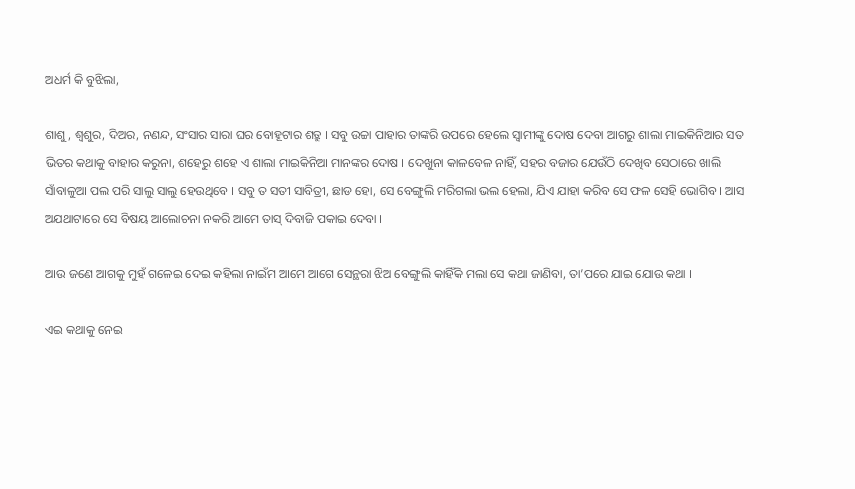ଅଧର୍ମ କି ବୁଝିଲା,

ଶାଶୁ , ଶ୍ୱଶୁର, ଦିଅର, ନଣନ୍ଦ, ସଂସାର ସାରା ଘର ବୋହୂଟାର ଶତ୍ରୁ । ସବୁ ଉଚ୍ଚା ପାହାର ତାଙ୍କରି ଉପରେ ହେଲେ ସ୍ୱାମୀଙ୍କୁ ଦୋଷ ଦେବା ଆଗରୁ ଶାଲା ମାଇକିନିଆର ସତ ଭିତର କଥାକୁ ବାହାର କରୁନା, ଶହେରୁ ଶହେ ଏ ଶାଲା ମାଇକିନିଆ ମାନଙ୍କର ଦୋଷ । ଦେଖୁନା କାଳବେଳ ନାହିଁ, ସହର ବଜାର ଯେଉଁଠି ଦେଖିବ ସେଠାରେ ଖାଲି ସାଁବାଳୁଆ ପଲ ପରି ସାଲୁ ସାଲୁ ହେଉଥିବେ । ସବୁ ତ ସତୀ ସାବିତ୍ରୀ, ଛାଡ ହୋ, ସେ ବେଙ୍ଗୁଲି ମରିଗଲା ଭଲ ହେଲା, ଯିଏ ଯାହା କରିବ ସେ ଫଳ ସେହି ଭୋଗିବ । ଆସ ଅଯଥାଟାରେ ସେ ବିଷୟ ଆଲୋଚନା ନକରି ଆମେ ତାସ୍ ଦିବାଜି ପକାଇ ଦେବା ।

ଆଉ ଜଣେ ଆଗକୁ ମୁହଁ ଗଳେଇ ଦେଇ କହିଲା ନାଇଁମ ଆମେ ଆଗେ ସେନ୍ଥରା ଝିଅ ବେଙ୍ଗୁଲି କାହିଁକି ମଲା ସେ କଥା ଜାଣିବା, ତା’ପରେ ଯାଇ ଯୋଉ କଥା ।

ଏଇ କଥାକୁ ନେଇ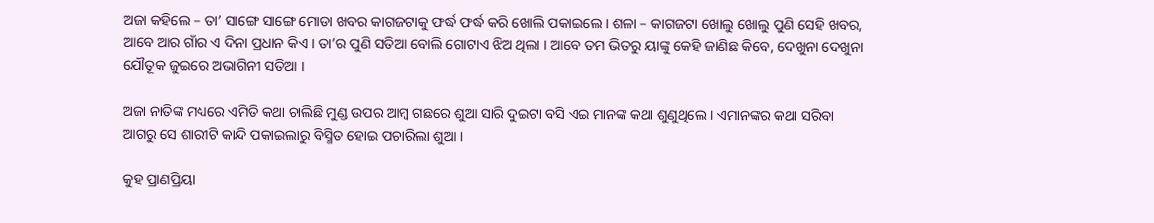ଅଜା କହିଲେ – ତା’ ସାଙ୍ଗେ ସାଙ୍ଗେ ମୋଡା ଖବର କାଗଜଟାକୁ ଫର୍ଦ୍ଧ ଫର୍ଦ୍ଧ କରି ଖୋଲି ପକାଇଲେ । ଶଳା – କାଗଜଟା ଖୋଲୁ ଖୋଲୁ ପୁଣି ସେହି ଖବର, ଆବେ ଆର ଗାଁର ଏ ଦିନା ପ୍ରଧାନ କିଏ । ତା’ର ପୁଣି ସତିଆ ବୋଲି ଗୋଟାଏ ଝିଅ ଥିଲା । ଆବେ ତମ ଭିତରୁ ୟାଙ୍କୁ କେହି ଜାଣିଛ କିବେ, ଦେଖୁନା ଦେଖୁନା ଯୌତୂକ ଜୁଇରେ ଅଭାଗିନୀ ସତିଆ ।

ଅଜା ନାତିଙ୍କ ମଧ୍ୟରେ ଏମିତି କଥା ଚାଲିଛି ମୁଣ୍ଡ ଉପର ଆମ୍ବ ଗଛରେ ଶୁଆ ସାରି ଦୁଇଟା ବସି ଏଇ ମାନଙ୍କ କଥା ଶୁଣୁଥିଲେ । ଏମାନଙ୍କର କଥା ସରିବା ଆଗରୁ ସେ ଶାରୀଟି କାନ୍ଦି ପକାଇଲାରୁ ବିସ୍ମିତ ହୋଇ ପଚାରିଲା ଶୁଆ ।

କୁହ ପ୍ରାଣପ୍ରିୟା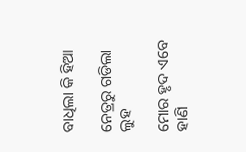ବାଧିଲା କି ହିଆ

ନେତ୍ରରୁ ଗଡିଲା ଲୁହ

ମୋର ହୃଦ ଏବେ ହାଣି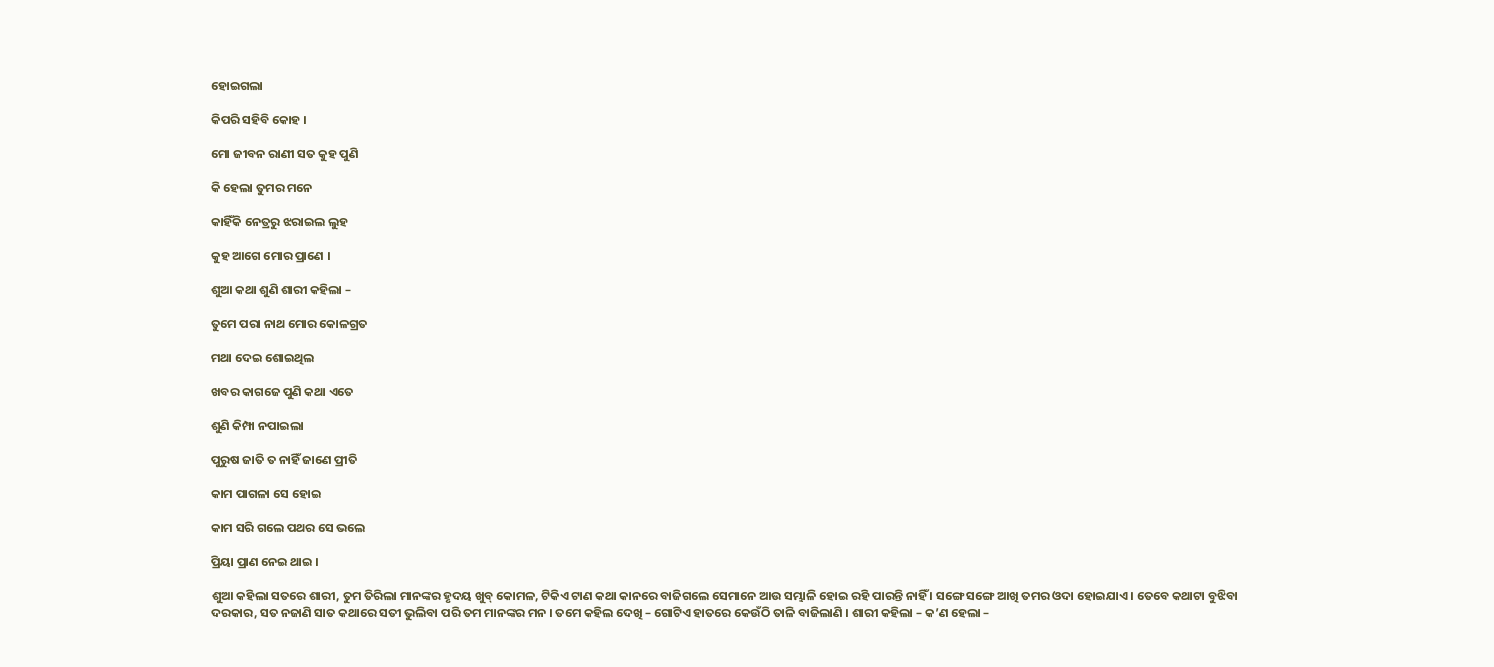ହୋଇଗଲା

କିପରି ସହିବି କୋହ ।

ମୋ ଜୀବନ ରାଣୀ ସତ କୁହ ପୁଣି

କି ହେଲା ତୁମର ମନେ

କାହିଁକି ନେତ୍ରରୁ ଝରାଇଲ ଲୁହ

କୁହ ଆଗେ ମୋର ପ୍ରାଣେ ।

ଶୁଆ କଥା ଶୁଣି ଶାରୀ କହିଲା –

ତୁମେ ପରା ନାଥ ମୋର କୋଳଗ୍ରତ

ମଥା ଦେଇ ଶୋଇଥିଲ

ଖବର କାଗଜେ ପୁଣି କଥା ଏତେ

ଶୁଣି କିମ୍ପା ନପାଇଲା

ପୁରୁଷ ଜାତି ତ ନାହିଁ ଜାଣେ ପ୍ରୀତି

କାମ ପାଗଳା ସେ ହୋଇ

କାମ ସରି ଗଲେ ପଥର ସେ ଭଲେ

ପ୍ରିୟା ପ୍ରାଣ ନେଇ ଥାଇ ।

ଶୁଆ କହିଲା ସତରେ ଶାରୀ, ତୁମ ତିରିଲା ମାନଙ୍କର ହୃଦୟ ଖୁବ୍ କୋମଳ, ଟିକିଏ ଟାଣ କଥା କାନରେ ବାଜିଗଲେ ସେମାନେ ଆଉ ସମ୍ଭାଳି ହୋଇ ରହି ପାରନ୍ତି ନାହିଁ । ସଙ୍ଗେ ସଙ୍ଗେ ଆଖି ତମର ଓଦା ହୋଇଯାଏ । ତେବେ କଥାଟା ବୁଝିବା ଦରକାର, ସତ ନଜାଣି ସାତ କଥାରେ ସତୀ ଭୁଲିବା ପରି ତମ ମାନଙ୍କର ମନ । ତମେ କହିଲ ଦେଖି – ଗୋଟିଏ ହାତରେ କେଉଁଠି ତାଳି ବାଜିଲାଣି । ଶାରୀ କହିଲା – କ’ଣ ହେଲା –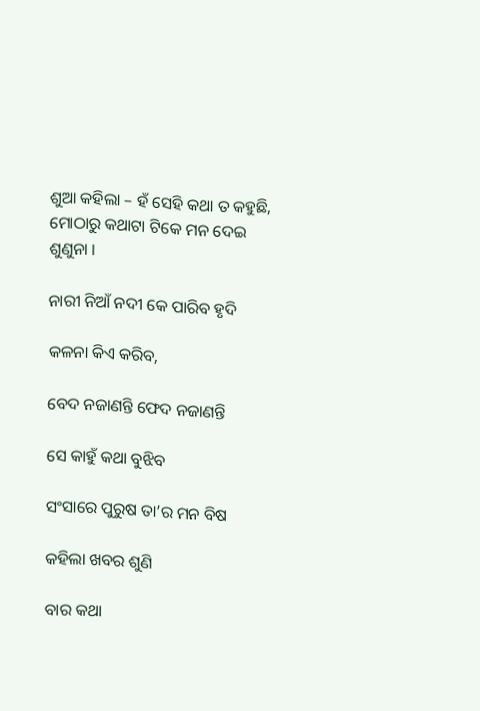ଶୁଆ କହିଲା – ହଁ ସେହି କଥା ତ କହୁଛି, ମୋଠାରୁ କଥାଟା ଟିକେ ମନ ଦେଇ ଶୁଣୁନା ।

ନାରୀ ନିଆଁ ନଦୀ କେ ପାରିବ ହୃଦି

କଳନା କିଏ କରିବ,

ବେଦ ନଜାଣନ୍ତି ଫେଦ ନଜାଣନ୍ତି

ସେ କାହୁଁ କଥା ବୁଝିବ

ସଂସାରେ ପୁରୁଷ ତା’ର ମନ ବିଷ

କହିଲା ଖବର ଶୁଣି

ବାର କଥା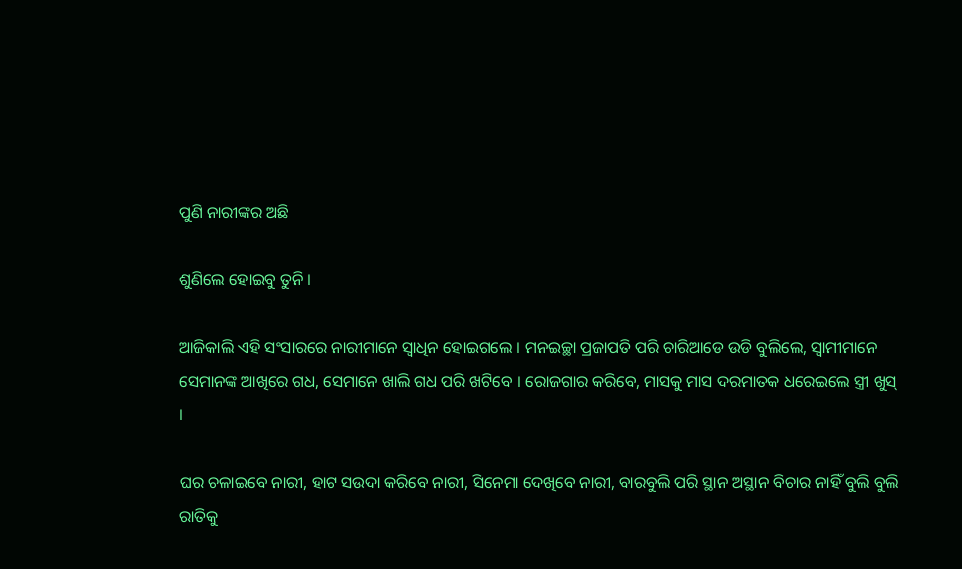ପୁଣି ନାରୀଙ୍କର ଅଛି

ଶୁଣିଲେ ହୋଇବୁ ତୁନି ।

ଆଜିକାଲି ଏହି ସଂସାରରେ ନାରୀମାନେ ସ୍ୱାଧିନ ହୋଇଗଲେ । ମନଇଚ୍ଛା ପ୍ରଜାପତି ପରି ଚାରିଆଡେ ଉଡି ବୁଲିଲେ, ସ୍ୱାମୀମାନେ ସେମାନଙ୍କ ଆଖିରେ ଗଧ, ସେମାନେ ଖାଲି ଗଧ ପରି ଖଟିବେ । ରୋଜଗାର କରିବେ, ମାସକୁ ମାସ ଦରମାତକ ଧରେଇଲେ ସ୍ତ୍ରୀ ଖୁସ୍ ।

ଘର ଚଳାଇବେ ନାରୀ, ହାଟ ସଉଦା କରିବେ ନାରୀ, ସିନେମା ଦେଖିବେ ନାରୀ, ବାରବୁଲି ପରି ସ୍ଥାନ ଅସ୍ଥାନ ବିଚାର ନାହିଁ ବୁଲି ବୁଲି ରାତିକୁ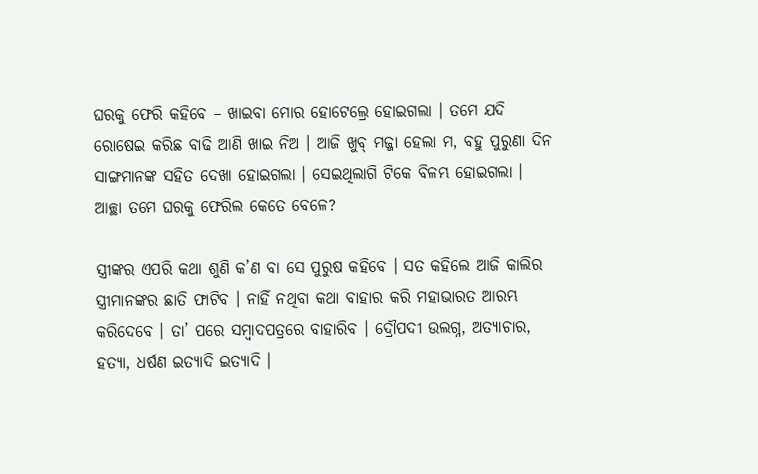ଘରକୁ ଫେରି କହିବେ – ଖାଇବା ମୋର ହୋଟେଲ୍ରେ ହୋଇଗଲା । ତମେ ଯଦି ରୋଷେଇ କରିଛ ବାଢି ଆଣି ଖାଇ ନିଅ । ଆଜି ଖୁବ୍ ମଜ୍ଜା ହେଲା ମ, ବହୁ ପୁରୁଣା ଦିନ ସାଙ୍ଗମାନଙ୍କ ସହିତ ଦେଖା ହୋଇଗଲା । ସେଇଥିଲାଗି ଟିକେ ବିଳମ୍ଭ ହୋଇଗଲା । ଆଚ୍ଛା ତମେ ଘରକୁ ଫେରିଲ କେତେ ବେଳେ?

ସ୍ତ୍ରୀଙ୍କର ଏପରି କଥା ଶୁଣି କ’ଣ ବା ସେ ପୁରୁଷ କହିବେ । ସତ କହିଲେ ଆଜି କାଲିର ସ୍ତ୍ରୀମାନଙ୍କର ଛାତି ଫାଟିବ । ନାହିଁ ନଥିବା କଥା ବାହାର କରି ମହାଭାରତ ଆରମ୍ଭ କରିଦେବେ । ତା’ ପରେ ସମ୍ବାଦପତ୍ରରେ ବାହାରିବ । ଦ୍ରୌପଦୀ ଉଲଗ୍ନ, ଅତ୍ୟାଚାର, ହତ୍ୟା, ଧର୍ଷଣ ଇତ୍ୟାଦି ଇତ୍ୟାଦି ।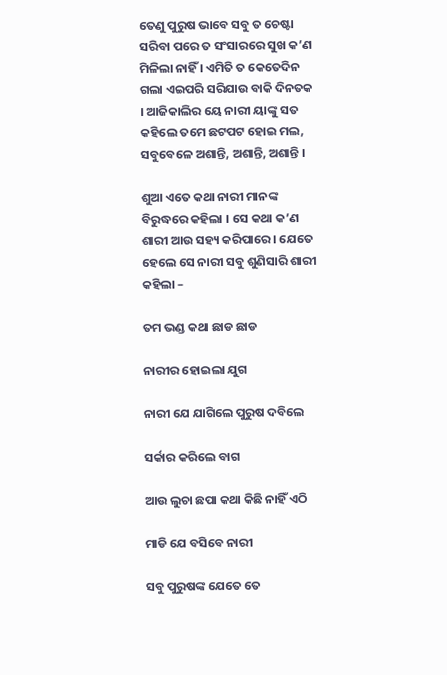ତେଣୁ ପୁରୁଷ ଭାବେ ସବୁ ତ ଚେଷ୍ଟା ସରିବା ପରେ ତ ସଂସାରରେ ସୁଖ କ’ଣ ମିଳିଲା ନାହିଁ । ଏମିତି ତ କେତେଦିନ ଗଲା ଏଇପରି ସରିଯାଉ ବାକି ଦିନତକ । ଆଜିକାଲିର ୟେ ନାରୀ ୟାଙ୍କୁ ସତ କହିଲେ ତମେ ଛଟପଟ ହୋଇ ମଲ, ସବୁବେଳେ ଅଶାନ୍ତି, ଅଶାନ୍ତି, ଅଶାନ୍ତି ।

ଶୁଆ ଏତେ କଥା ନାରୀ ମାନଙ୍କ ବିରୁଦ୍ଧରେ କହିଲା । ସେ କଥା କ’ଣ ଶାରୀ ଆଉ ସହ୍ୟ କରିପାରେ । ଯେତେ ହେଲେ ସେ ନାରୀ ସବୁ ଶୁଣିସାରି ଶାରୀ କହିଲା –

ତମ ଭଣ୍ଡ କଥା ଛାଡ ଛାଡ

ନାରୀର ହୋଇଲା ଯୁଗ

ନାରୀ ଯେ ଯାଗିଲେ ପୁରୁଷ ଦବିଲେ

ସର୍କାର କରିଲେ ବାଗ

ଆଉ ଲୁଚା ଛପା କଥା କିଛି ନାହିଁ ଏଠି

ମାଡି ଯେ ବସିବେ ନାରୀ

ସବୁ ପୁରୁଷଙ୍କ ଯେତେ ତେ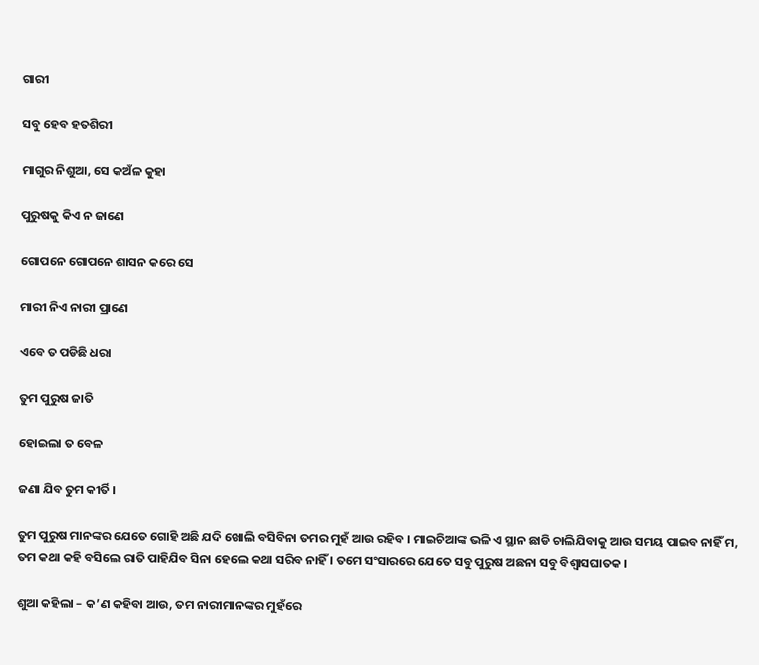ଗାରୀ

ସବୁ ହେବ ହତଶିରୀ

ମାଗୁର ନିଶୁଆ, ସେ କଅଁଳ କୁହା

ପୁରୁଷକୁ କିଏ ନ ଜାଣେ

ଗୋପନେ ଗୋପନେ ଶାସନ କରେ ସେ

ମାରୀ ନିଏ ନାରୀ ପ୍ରାଣେ

ଏବେ ତ ପଡିଛି ଧରା

ତୁମ ପୁରୁଷ ଜାତି

ହୋଇଲା ତ ବେଳ

ଜଣା ଯିବ ତୁମ କୀର୍ତି ।

ତୁମ ପୁରୁଷ ମାନଙ୍କର ଯେତେ ଗୋହି ଅଛି ଯଦି ଖୋଲି ବସିବିନା ତମର ମୁହଁ ଆଉ ରହିବ । ମାଇଚିଆଙ୍କ ଭଳି ଏ ସ୍ଥାନ ଛାଡି ଚାଲିଯିବାକୁ ଆଉ ସମୟ ପାଇବ ନାହିଁ ମ, ତମ କଥା କହି ବସିଲେ ରାତି ପାହିଯିବ ସିନା ହେଲେ କଥା ସରିବ ନାହିଁ । ତମେ ସଂସାରରେ ଯେତେ ସବୁ ପୁରୁଷ ଅଛନା ସବୁ ବିଶ୍ୱାସଘାତକ ।

ଶୁଆ କହିଲା – କ’ଣ କହିବା ଆଉ, ତମ ନାରୀମାନଙ୍କର ମୁହଁରେ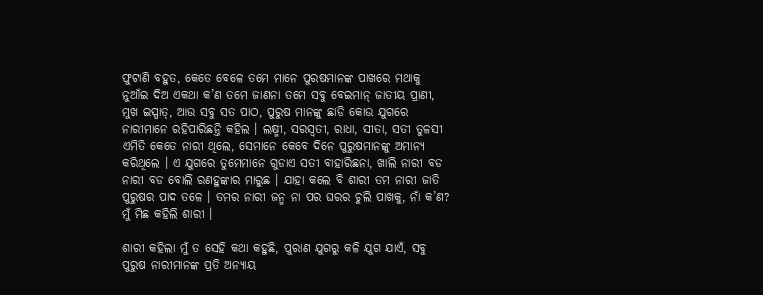ଫୁଟାଣି ବହୁତ, କେତେ ବେଳେ ତମେ ମାନେ ପୁରଷମାନଙ୍କ ପାଖରେ ମଥାକୁ ନୁଆଁଇ ଦିଅ ଏକଥା କ’ଣ ତମେ ଜାଣନା ତମେ ସବୁ ବେଇମାନ୍ ଜାତୀୟ ପ୍ରାଣୀ, ମୁଖ ଇସ୍ପାତ୍, ଆଉ ସବୁ ସତ ପାଠ, ପୁରୁଷ ମାନଙ୍କୁ ଛାଡି କୋଉ ଯୁଗରେ ନାରୀମାନେ ରହିପାରିଛନ୍ତି କହିଲ । ଲକ୍ଷ୍ମୀ, ସରସ୍ୱତୀ, ରାଧା, ସୀତା, ସତୀ ତୁଳସୀ ଏମିତି କେତେ ନାରୀ ଥିଲେ, ସେମାନେ କେବେ ଦିନେ ପୁରୁଷମାନଙ୍କୁ ଅମାନ୍ୟ କରିଥିଲେ । ଏ ଯୁଗରେ ତୁମେମାନେ ଗୁଡାଏ ସତୀ ବାହାରିଛନା, ଖାଲି ନାରୀ ବଡ ନାରୀ ବଡ ବୋଲି ରଣହୁଙ୍କାର ମାରୁଛ । ଯାହା କଲେ ବି ଶାରୀ ତମ ନାରୀ ଜାତି ପୁରୁଷର ପାଦ ତଳେ । ତମର ନାରୀ ଜନ୍ମ ନା ପର ଘରର ଚୁଲି ପାଖକୁ, ନାଁ କ’ଣ? ମୁଁ ମିଛ କହିଲି ଶାରୀ ।

ଶାରୀ କହିଲା ମୁଁ ତ ସେହି କଥା କହୁଛି, ପୁରାଣ ଯୁଗରୁ କଳି ଯୁଗ ଯାଏଁ, ସବୁ ପୁରୁଷ ନାରୀମାନଙ୍କ ପ୍ରତି ଅନ୍ୟାୟ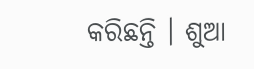କରିଛନ୍ତି । ଶୁଆ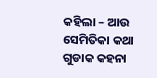କହିଲା – ଆଉ ସେମିତିକା କଥା ଗୁଡାକ କହନା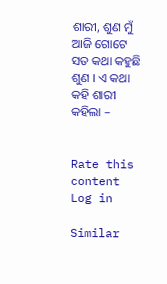ଶାରୀ, ଶୁଣ ମୁଁ ଆଜି ଗୋଟେ ସତ କଥା କହୁଛି ଶୁଣ । ଏ କଥା କହି ଶାରୀ କହିଲା –


Rate this content
Log in

Similar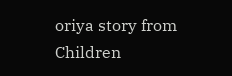oriya story from Children